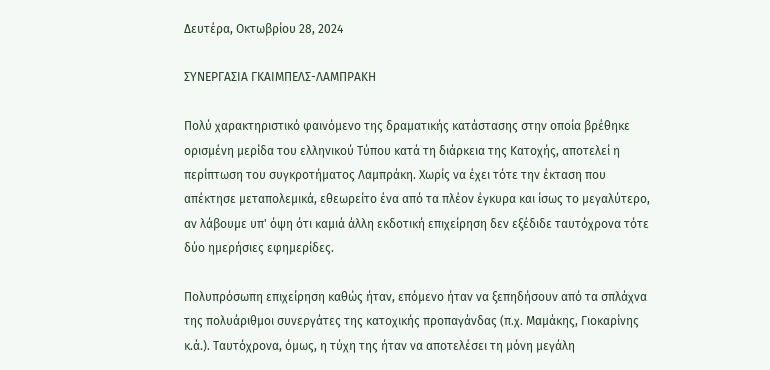Δευτέρα, Οκτωβρίου 28, 2024

ΣΥΝΕΡΓΑΣΙΑ ΓΚΑΙΜΠΕΛΣ-ΛΑΜΠΡΑΚΗ

Πολύ χαρακτηριστικό φαινόμενο της δραματικής κατάστασης στην οποία βρέθηκε ορισμένη μερίδα του ελληνικού Τύπου κατά τη διάρκεια της Κατοχής, αποτελεί η περίπτωση του συγκροτήματος Λαμπράκη. Χωρίς να έχει τότε την έκταση που απέκτησε μεταπολεμικά, εθεωρείτο ένα από τα πλέον έγκυρα και ίσως το μεγαλύτερο, αν λάβουμε υπ' όψη ότι καμιά άλλη εκδοτική επιχείρηση δεν εξέδιδε ταυτόχρονα τότε δύο ημερήσιες εφημερίδες.

Πολυπρόσωπη επιχείρηση καθώς ήταν, επόμενο ήταν να ξεπηδήσουν από τα σπλάχνα της πολυάριθμοι συνεργάτες της κατοχικής προπαγάνδας (π.χ. Μαμάκης, Γιοκαρίνης κ.ά.). Ταυτόχρονα, όμως, η τύχη της ήταν να αποτελέσει τη μόνη μεγάλη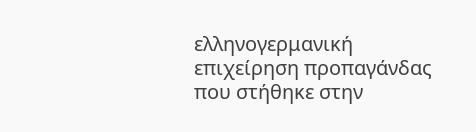ελληνογερμανική επιχείρηση προπαγάνδας που στήθηκε στην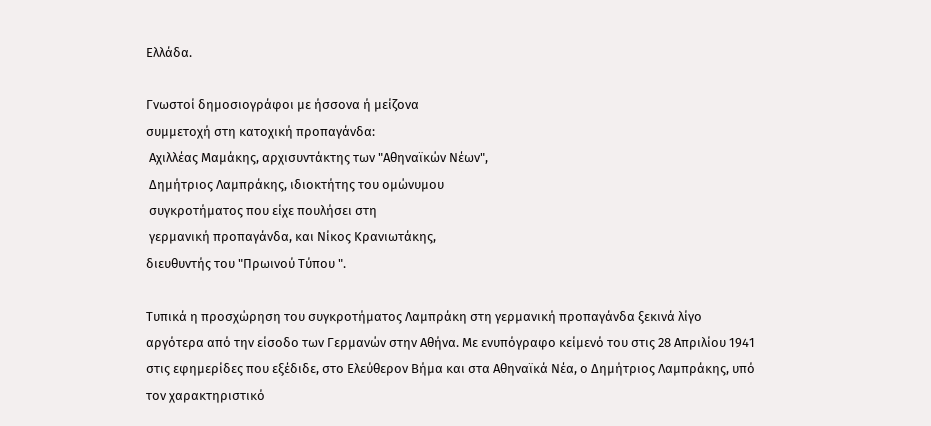Ελλάδα.

Γνωστοί δημοσιογράφοι με ήσσονα ή μείζονα
συμμετοχή στη κατοχική προπαγάνδα:
 Αχιλλέας Μαμάκης, αρχισυντάκτης των "Αθηναϊκών Νέων",
 Δημήτριος Λαμπράκης, ιδιοκτήτης του ομώνυμου
 συγκροτήματος που είχε πουλήσει στη
 γερμανική προπαγάνδα, και Νίκος Κρανιωτάκης,
διευθυντής του "Πρωινού Τύπου ".

Τυπικά η προσχώρηση του συγκροτήματος Λαμπράκη στη γερμανική προπαγάνδα ξεκινά λίγο αργότερα από την είσοδο των Γερμανών στην Αθήνα. Με ενυπόγραφο κείμενό του στις 28 Απριλίου 1941 στις εφημερίδες που εξέδιδε, στο Eλεύθερον Βήμα και στα Αθηναϊκά Νέα, ο Δημήτριος Λαμπράκης, υπό τον χαρακτηριστικό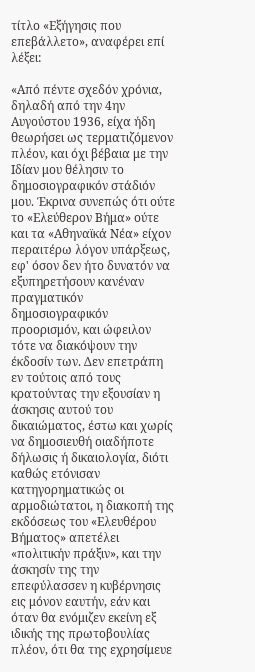τίτλο «Εξήγησις που επεβάλλετο», αναφέρει επί λέξει:

«Από πέντε σχεδόν χρόνια, δηλαδή από την 4ην Αυγούστου 1936, είχα ήδη θεωρήσει ως τερματιζόμενον πλέον, και όχι βέβαια με την Ιδίαν μου θέλησιν το δημοσιογραφικόν στάδιόν μου. Έκρινα συνεπώς ότι ούτε το «Ελεύθερον Βήμα» ούτε και τα «Αθηναϊκά Νέα» είχον περαιτέρω λόγον υπάρξεως, εφ' όσον δεν ήτο δυνατόν να εξυπηρετήσουν κανέναν πραγματικόν δημοσιογραφικόν προορισμόν, και ώφειλον τότε να διακόψουν την έκδοσίν των. Δεν επετράπη εν τούτοις από τους κρατούντας την εξουσίαν η άσκησις αυτού του δικαιώματος, έστω και χωρίς να δημοσιευθή οιαδήποτε δήλωσις ή δικαιολογία, διότι καθώς ετόνισαν κατηγορηματικώς οι αρμοδιώτατοι, η διακοπή της εκδόσεως του «Ελευθέρου Βήματος» απετέλει «πολιτικήν πράξιν», και την άσκησίν της την επεφύλασσεν η κυβέρνησις εις μόνον εαυτήν, εάν και όταν θα ενόμιζεν εκείνη εξ ιδικής της πρωτοβουλίας πλέον, ότι θα της εχρησίμευε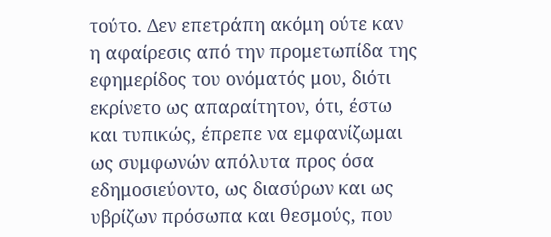τούτο. Δεν επετράπη ακόμη ούτε καν η αφαίρεσις από την προμετωπίδα της εφημερίδος του ονόματός μου, διότι εκρίνετο ως απαραίτητον, ότι, έστω και τυπικώς, έπρεπε να εμφανίζωμαι ως συμφωνών απόλυτα προς όσα εδημοσιεύοντο, ως διασύρων και ως υβρίζων πρόσωπα και θεσμούς, που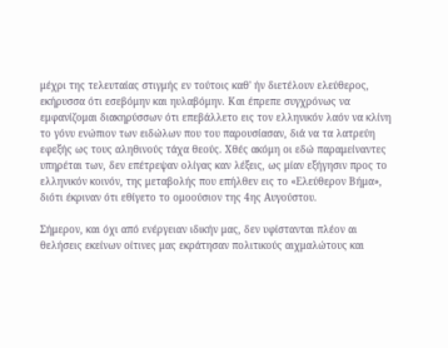μέχρι της τελευταίας στιγμής εν τούτοις καθ' ήν διετέλουν ελεύθερος, εκήρυσσα ότι εσεβόμην και ηυλαβόμην. Και έπρεπε συγχρόνως να εμφανίζομαι διακηρύσσων ότι επεβάλλετο εις τον ελληνικόν λαόν να κλίνη το γόνυ ενώπιον των ειδώλων που του παρουσίασαν, διά να τα λατρεύη εφεξής ως τους αληθινούς τάχα θεούς. Χθές ακόμη οι εδώ παραμείναντες υπηρέται των, δεν επέτρεψαν ολίγας καν λέξεις, ως μίαν εξήγησιν προς το ελληνικόν κοινόν, της μεταβολής που επήλθεν εις το «Ελεύθερον Βήμα», διότι έκριναν ότι εθίγετο το ομοούσιον της 4ης Αυγούστου.

Σήμερον, και όχι από ενέργειαν ιδικήν μας, δεν υφίστανται πλέον αι θελήσεις εκείνων οίτινες μας εκράτησαν πολιτικούς αιχμαλώτους και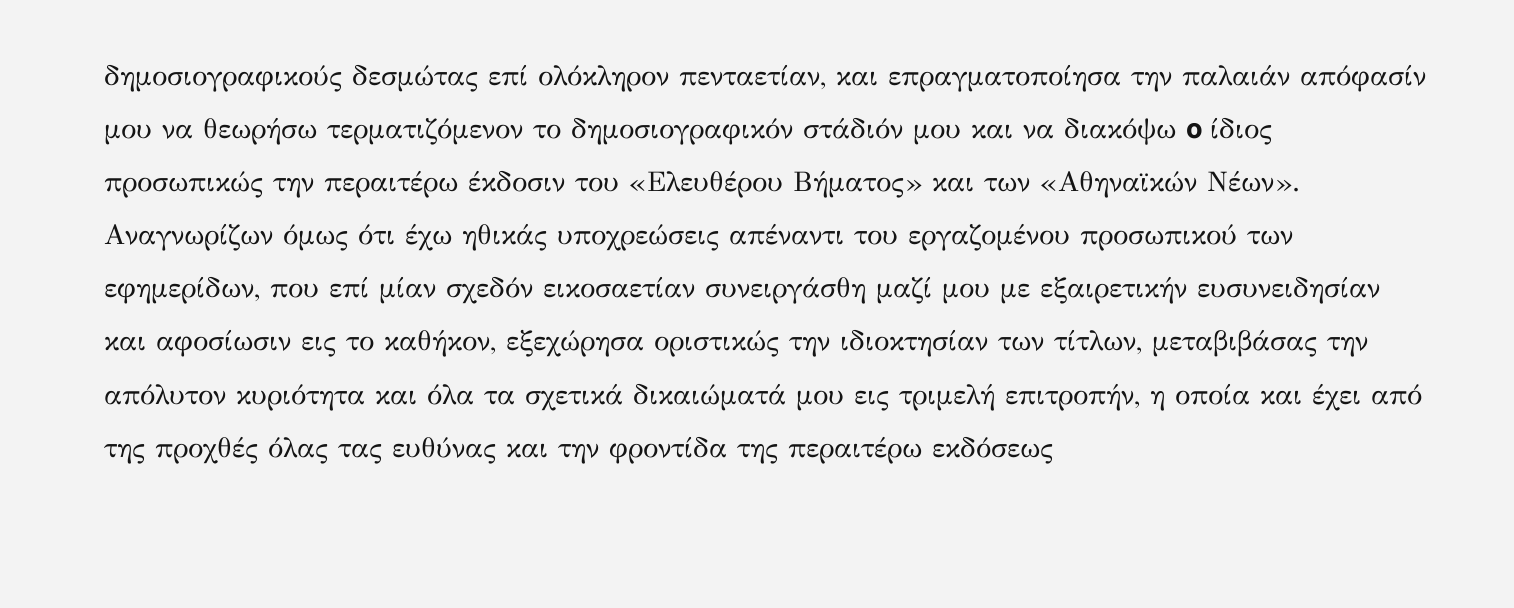δημοσιογραφικούς δεσμώτας επί ολόκληρον πενταετίαν, και επραγματοποίησα την παλαιάν απόφασίν μου να θεωρήσω τερματιζόμενον το δημοσιογραφικόν στάδιόν μου και να διακόψω o ίδιος προσωπικώς την περαιτέρω έκδοσιν του «Ελευθέρου Βήματος» και των «Αθηναϊκών Νέων». Αναγνωρίζων όμως ότι έχω ηθικάς υποχρεώσεις απέναντι του εργαζομένου προσωπικού των εφημερίδων, που επί μίαν σχεδόν εικοσαετίαν συνειργάσθη μαζί μου με εξαιρετικήν ευσυνειδησίαν και αφοσίωσιν εις το καθήκον, εξεχώρησα οριστικώς την ιδιοκτησίαν των τίτλων, μεταβιβάσας την απόλυτον κυριότητα και όλα τα σχετικά δικαιώματά μου εις τριμελή επιτροπήν, η οποία και έχει από της προχθές όλας τας ευθύνας και την φροντίδα της περαιτέρω εκδόσεως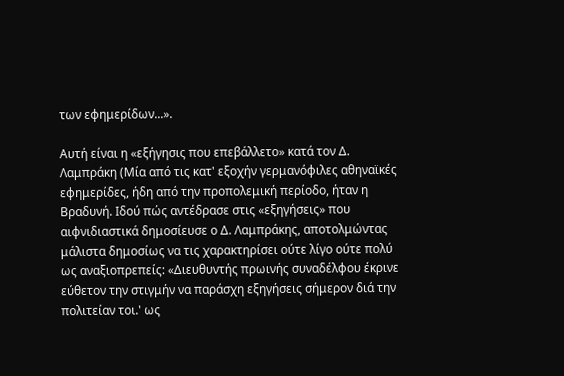των εφημερίδων...».

Αυτή είναι η «εξήγησις που επεβάλλετο» κατά τον Δ. Λαμπράκη (Μία από τις κατ' εξοχήν γερμανόφιλες αθηναϊκές εφημερίδες, ήδη από την προπολεμική περίοδο, ήταν η Βραδυνή. Ιδού πώς αντέδρασε στις «εξηγήσεις» που αιφνιδιαστικά δημοσίευσε ο Δ. Λαμπράκης, αποτολμώντας μάλιστα δημοσίως να τις χαρακτηρίσει ούτε λίγο ούτε πολύ ως αναξιοπρεπείς: «Διευθυντής πρωινής συναδέλφου έκρινε εύθετον την στιγμήν να παράσχη εξηγήσεις σήμερον διά την πολιτείαν τοι.' ως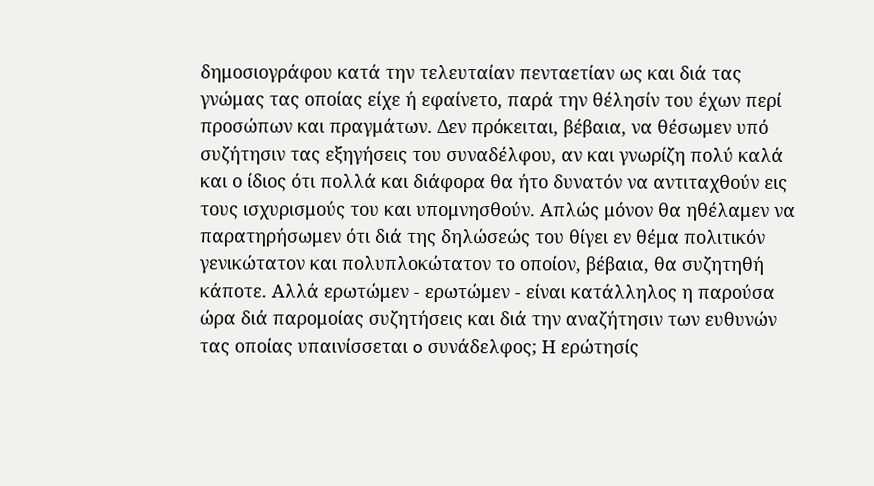δημοσιογράφου κατά την τελευταίαν πενταετίαν ως και διά τας γνώμας τας οποίας είχε ή εφαίνετο, παρά την θέλησίν του έχων περί προσώπων και πραγμάτων. Δεν πρόκειται, βέβαια, να θέσωμεν υπό συζήτησιν τας εξηγήσεις του συναδέλφου, αν και γνωρίζη πολύ καλά και ο ίδιος ότι πολλά και διάφορα θα ήτο δυνατόν να αντιταχθούν εις τους ισχυρισμούς του και υπομνησθούν. Απλώς μόνον θα ηθέλαμεν να παρατηρήσωμεν ότι διά της δηλώσεώς του θίγει εν θέμα πολιτικόν γενικώτατον και πολυπλοκώτατον το οποίον, βέβαια, θα συζητηθή κάποτε. Αλλά ερωτώμεν - ερωτώμεν - είναι κατάλληλος η παρούσα ώρα διά παρομοίας συζητήσεις και διά την αναζήτησιν των ευθυνών τας οποίας υπαινίσσεται o συνάδελφος; Η ερώτησίς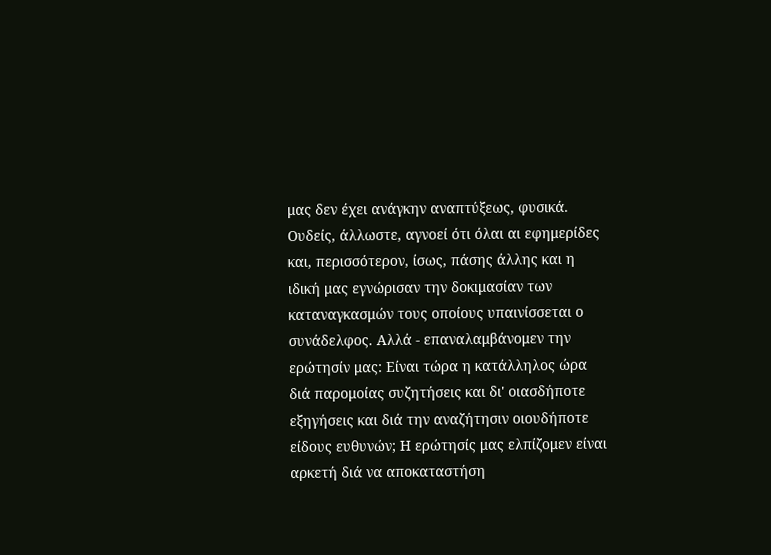μας δεν έχει ανάγκην αναπτύξεως, φυσικά. Ουδείς, άλλωστε, αγνοεί ότι όλαι αι εφημερίδες και, περισσότερον, ίσως, πάσης άλλης και η ιδική μας εγνώρισαν την δοκιμασίαν των καταναγκασμών τους οποίους υπαινίσσεται o συνάδελφος. Αλλά - επαναλαμβάνομεν την ερώτησίν μας: Είναι τώρα η κατάλληλος ώρα διά παρομοίας συζητήσεις και δι' οιασδήποτε εξηγήσεις και διά την αναζήτησιν οιουδήποτε είδους ευθυνών; Η ερώτησίς μας ελπίζομεν είναι αρκετή διά να αποκαταστήση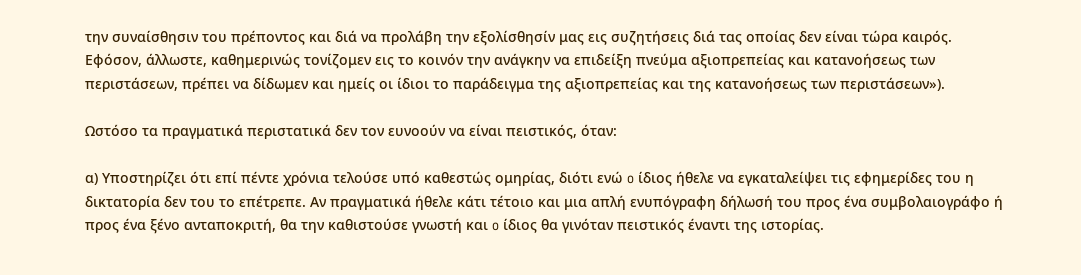την συναίσθησιν του πρέποντος και διά να προλάβη την εξολίσθησίν μας εις συζητήσεις διά τας οποίας δεν είναι τώρα καιρός. Εφόσον, άλλωστε, καθημερινώς τονίζομεν εις το κοινόν την ανάγκην να επιδείξη πνεύμα αξιοπρεπείας και κατανοήσεως των περιστάσεων, πρέπει να δίδωμεν και ημείς οι ίδιοι το παράδειγμα της αξιοπρεπείας και της κατανοήσεως των περιστάσεων»).

Ωστόσο τα πραγματικά περιστατικά δεν τον ευνοούν να είναι πειστικός, όταν:

α) Υποστηρίζει ότι επί πέντε χρόνια τελούσε υπό καθεστώς ομηρίας, διότι ενώ o ίδιος ήθελε να εγκαταλείψει τις εφημερίδες του η δικτατορία δεν του το επέτρεπε. Αν πραγματικά ήθελε κάτι τέτοιο και μια απλή ενυπόγραφη δήλωσή του προς ένα συμβολαιογράφο ή προς ένα ξένο ανταποκριτή, θα την καθιστούσε γνωστή και o ίδιος θα γινόταν πειστικός έναντι της ιστορίας.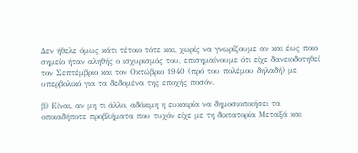Δεν ήθελε όμως κάτι τέτοιο τότε και, χωρίς να γνωρίζουμε αν και έως ποιο σημείο ήταν αληθής ο ισχυρισμός του, επισημαίνουμε ότι είχε δανειοδοτηθεί τον Σεπτέμβριο και τον Οκτώβριο 1940 (πρό του πολέμου δηλαδή) με υπερβολικό για τα δεδομένα της εποχής ποσόν.

β) Είναι, αν μη τι άλλο, αδόκιμη η ευκαιρία να δημοσιοποιήσει τα οποιαδήποτε προβλήματα που τυχόν είχε με τη δικτατορία Μεταξά και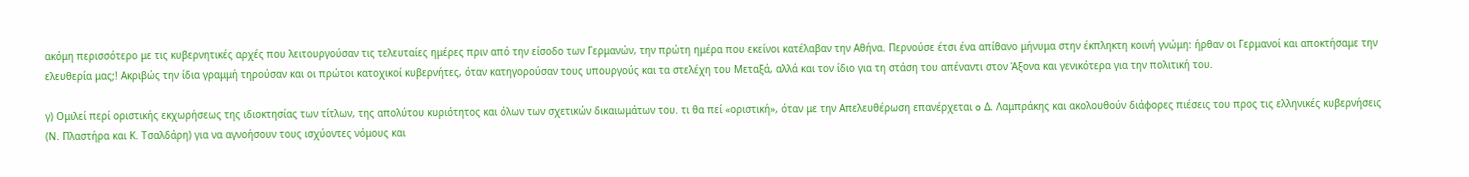ακόμη περισσότερο με τις κυβερνητικές αρχές που λειτουργούσαν τις τελευταίες ημέρες πριν από την είσοδο των Γερμανών, την πρώτη ημέρα που εκείνοι κατέλαβαν την Αθήνα. Περνούσε έτσι ένα απίθανο μήνυμα στην έκπληκτη κοινή γνώμη: ήρθαν οι Γερμανοί και αποκτήσαμε την ελευθερία μας;! Ακριβώς την ίδια γραμμή τηρούσαν και οι πρώτοι κατοχικοί κυβερνήτες, όταν κατηγορούσαν τους υπουργούς και τα στελέχη του Μεταξά, αλλά και τον ίδιο για τη στάση του απέναντι στον Άξονα και γενικότερα για την πολιτική του.

γ) Ομιλεί περί οριστικής εκχωρήσεως της ιδιοκτησίας των τίτλων, της απολύτου κυριότητος και όλων των σχετικών δικαιωμάτων του. τι θα πεί «οριστική», όταν με την Απελευθέρωση επανέρχεται o Δ. Λαμπράκης και ακολουθούν διάφορες πιέσεις του προς τις ελληνικές κυβερνήσεις (Ν. Πλαστήρα και Κ. Τσαλδάρη) για να αγνοήσουν τους ισχύοντες νόμους και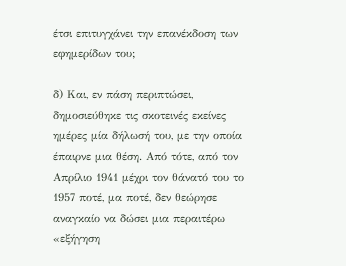έτσι επιτυγχάνει την επανέκδοση των εφημερίδων του;

δ) Και, εν πάση περιπτώσει, δημοσιεύθηκε τις σκοτεινές εκείνες ημέρες μία δήλωσή του, με την οποία έπαιρνε μια θέση. Από τότε, από τον Απρίλιο 1941 μέχρι τον θάνατό του το 1957 ποτέ, μα ποτέ, δεν θεώρησε αναγκαίο να δώσει μια περαιτέρω «εξήγηση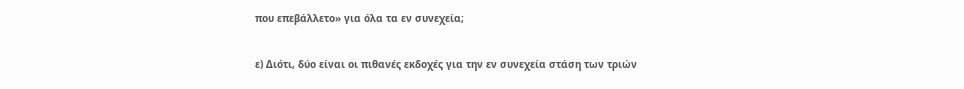που επεβάλλετο» για όλα τα εν συνεχεία;

ε) Διότι, δύο είναι οι πιθανές εκδοχές για την εν συνεχεία στάση των τριών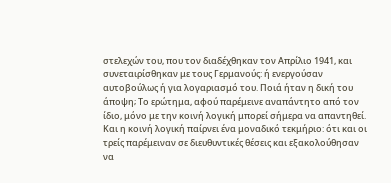στελεχών του, που τον διαδέχθηκαν τον Απρίλιο 1941, και συνεταιρίσθηκαν με τους Γερμανούς: ή ενεργούσαν αυτοβούλως ή για λογαριασμό του. Ποιά ήταν η δική του άποψη; Το ερώτημα, αφού παρέμεινε αναπάντητο από τον ίδιο, μόνο με την κοινή λογική μπορεί σήμερα να απαντηθεί. Και η κοινή λογική παίρνει ένα μοναδικό τεκμήριο: ότι και οι τρείς παρέμειναν σε διευθυντικές θέσεις και εξακολούθησαν να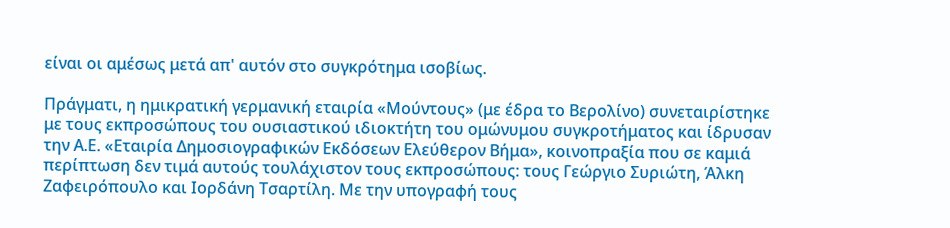είναι οι αμέσως μετά απ' αυτόν στο συγκρότημα ισοβίως.

Πράγματι, η ημικρατική γερμανική εταιρία «Μούντους» (με έδρα το Βερολίνο) συνεταιρίστηκε με τους εκπροσώπους του ουσιαστικού ιδιοκτήτη του ομώνυμου συγκροτήματος και ίδρυσαν την Α.Ε. «Εταιρία Δημοσιογραφικών Εκδόσεων Ελεύθερον Βήμα», κοινοπραξία που σε καμιά περίπτωση δεν τιμά αυτούς τουλάχιστον τους εκπροσώπους: τους Γεώργιο Συριώτη, Άλκη Ζαφειρόπουλο και Ιορδάνη Τσαρτίλη. Με την υπογραφή τους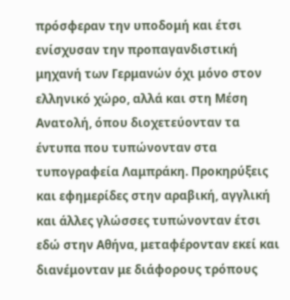πρόσφεραν την υποδομή και έτσι ενίσχυσαν την προπαγανδιστική μηχανή των Γερμανών όχι μόνο στον ελληνικό χώρο, αλλά και στη Μέση Ανατολή, όπου διοχετεύονταν τα έντυπα που τυπώνονταν στα τυπογραφεία Λαμπράκη. Προκηρύξεις και εφημερίδες στην αραβική, αγγλική και άλλες γλώσσες τυπώνονταν έτσι εδώ στην Αθήνα, μεταφέρονταν εκεί και διανέμονταν με διάφορους τρόπους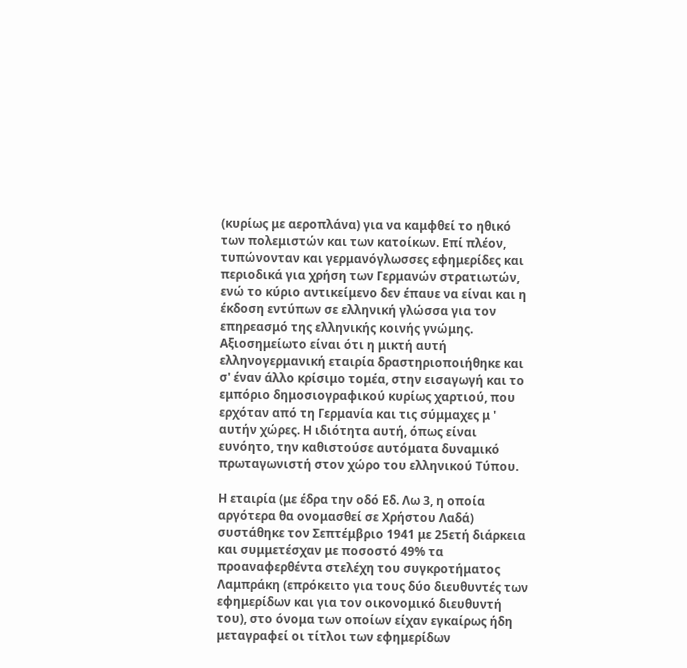(κυρίως με αεροπλάνα) για να καμφθεί το ηθικό των πολεμιστών και των κατοίκων. Επί πλέον, τυπώνονταν και γερμανόγλωσσες εφημερίδες και περιοδικά για χρήση των Γερμανών στρατιωτών, ενώ το κύριο αντικείμενο δεν έπαυε να είναι και η έκδοση εντύπων σε ελληνική γλώσσα για τον επηρεασμό της ελληνικής κοινής γνώμης. Αξιοσημείωτο είναι ότι η μικτή αυτή ελληνογερμανική εταιρία δραστηριοποιήθηκε και σ' έναν άλλο κρίσιμο τομέα, στην εισαγωγή και το εμπόριο δημοσιογραφικού κυρίως χαρτιού, που ερχόταν από τη Γερμανία και τις σύμμαχες μ ' αυτήν χώρες. Η ιδιότητα αυτή, όπως είναι ευνόητο, την καθιστούσε αυτόματα δυναμικό πρωταγωνιστή στον χώρο του ελληνικού Τύπου.

Η εταιρία (με έδρα την οδό Εδ. Λω 3, η οποία αργότερα θα ονομασθεί σε Χρήστου Λαδά) συστάθηκε τον Σεπτέμβριο 1941 με 25ετή διάρκεια και συμμετέσχαν με ποσοστό 49% τα προαναφερθέντα στελέχη του συγκροτήματος Λαμπράκη (επρόκειτο για τους δύο διευθυντές των εφημερίδων και για τον οικονομικό διευθυντή του), στο όνομα των οποίων είχαν εγκαίρως ήδη μεταγραφεί οι τίτλοι των εφημερίδων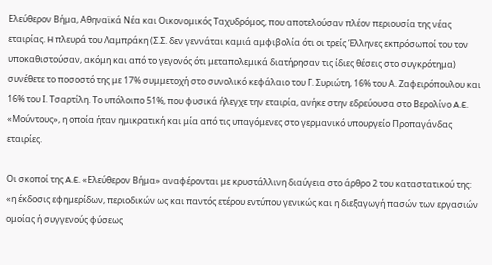Ελεύθερον Βήμα, Αθηναϊκά Νέα και Οικονομικός Ταχυδρόμος, που αποτελούσαν πλέον περιουσία της νέας εταιρίας. H πλευρά του Λαμπράκη (Σ.Σ. δεν γεννάται καμιά αμφιβολία ότι οι τρείς Έλληνες εκπρόσωποί του τον υποκαθιστούσαν, ακόμη και από το γεγονός ότι μεταπολεμικά διατήρησαν τις ίδιες θέσεις στο συγκρότημα) συνέθετε το ποσοστό της με 17% συμμετοχή στο συνολικό κεφάλαιο του Γ. Συριώτη, 16% του Α. Ζαφειρόπουλου και 16% του Ι. Τσαρτίλη. Το υπόλοιπο 51%, που φυσικά ήλεγχε την εταιρία, ανήκε στην εδρεύουσα στο Βερολίνο A.E. «Μούντους», η οποία ήταν ημικρατική και μία από τις υπαγόμενες στο γερμανικό υπουργείο Προπαγάνδας εταιρίες.

Οι σκοποί της A.E. «Ελεύθερον Βήμα» αναφέρονται με κρυστάλλινη διαύγεια στο άρθρο 2 του καταστατικού της: «η έκδοσις εφημερίδων, περιοδικών ως και παντός ετέρου εντύπου γενικώς και η διεξαγωγή πασών των εργασιών ομοίας ή συγγενούς φύσεως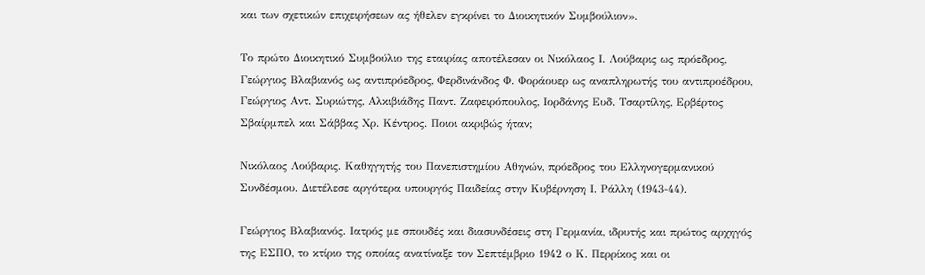και των σχετικών επιχειρήσεων ας ήθελεν εγκρίνει το Διοικητικόν Συμβούλιον».

Το πρώτο Διοικητικό Συμβούλιο της εταιρίας αποτέλεσαν οι Νικόλαος Ι. Λούβαρις ως πρόεδρος, Γεώργιος Βλαβιανός ως αντιπρόεδρος, Φερδινάνδος Φ. Φοράουερ ως αναπληρωτής του αντιπροέδρου, Γεώργιος Αντ. Συριώτης, Αλκιβιάδης Παντ. Ζαφειρόπουλος, Ιορδάνης Ευδ. Τσαρτίλης, Ερβέρτος Σβαίρμπελ και Σάββας Χρ. Κέντρος. Ποιοι ακριβώς ήταν;

Νικόλαος Λούβαρις. Καθηγητής του Πανεπιστημίου Αθηνών, πρόεδρος του Ελληνογερμανικού Συνδέσμου. Διετέλεσε αργότερα υπουργός Παιδείας στην Κυβέρνηση Ι. Ράλλη (1943-44).

Γεώργιος Βλαβιανός. Ιατρός με σπουδές και διασυνδέσεις στη Γερμανία, ιδρυτής και πρώτος αρχηγός της ΕΣΠΟ, το κτίριο της οποίας ανατίναξε τον Σεπτέμβριο 1942 ο Κ. Περρίκος και οι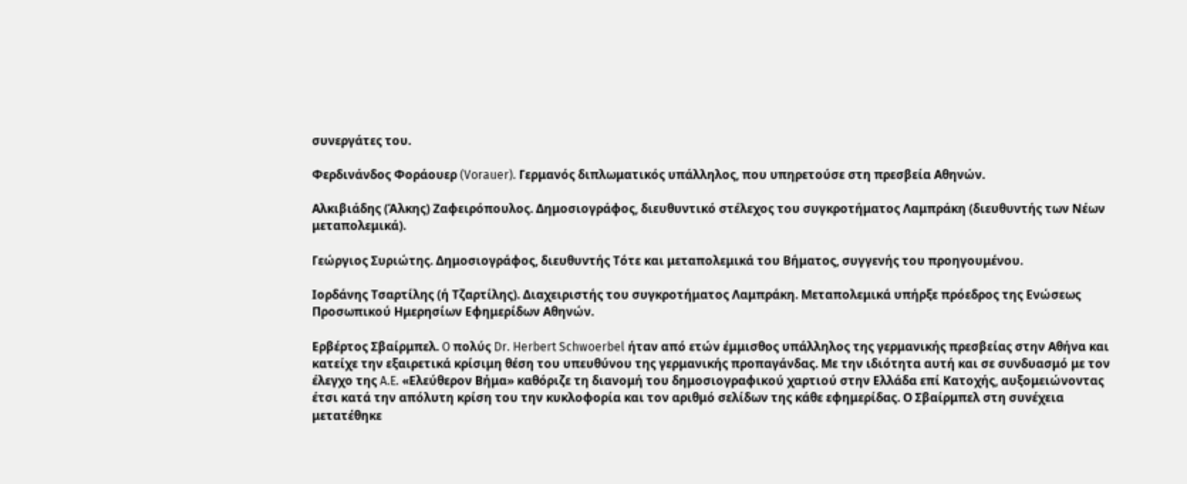συνεργάτες του.

Φερδινάνδος Φοράουερ (Vorauer). Γερμανός διπλωματικός υπάλληλος, που υπηρετούσε στη πρεσβεία Αθηνών.

Αλκιβιάδης (Άλκης) Ζαφειρόπουλος. Δημοσιογράφος, διευθυντικό στέλεχος του συγκροτήματος Λαμπράκη (διευθυντής των Νέων μεταπολεμικά).

Γεώργιος Συριώτης. Δημοσιογράφος, διευθυντής Τότε και μεταπολεμικά του Βήματος, συγγενής του προηγουμένου.

Ιορδάνης Τσαρτίλης (ή Τζαρτίλης). Διαχειριστής του συγκροτήματος Λαμπράκη. Μεταπολεμικά υπήρξε πρόεδρος της Ενώσεως Προσωπικού Ημερησίων Εφημερίδων Αθηνών.

Ερβέρτος Σβαίρμπελ. O πολύς Dr. Herbert Schwoerbel ήταν από ετών έμμισθος υπάλληλος της γερμανικής πρεσβείας στην Αθήνα και κατείχε την εξαιρετικά κρίσιμη θέση του υπευθύνου της γερμανικής προπαγάνδας. Με την ιδιότητα αυτή και σε συνδυασμό με τον έλεγχο της A.E. «Ελεύθερον Βήμα» καθόριζε τη διανομή του δημοσιογραφικού χαρτιού στην Ελλάδα επί Κατοχής, αυξομειώνοντας έτσι κατά την απόλυτη κρίση του την κυκλοφορία και τον αριθμό σελίδων της κάθε εφημερίδας. Ο Σβαίρμπελ στη συνέχεια μετατέθηκε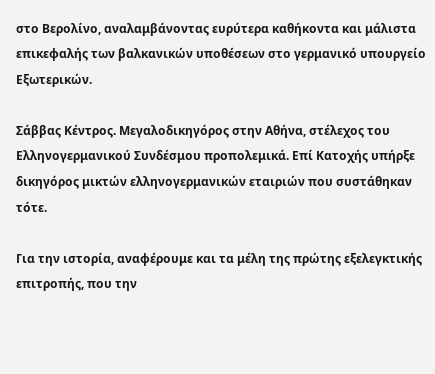στο Βερολίνο, αναλαμβάνοντας ευρύτερα καθήκοντα και μάλιστα επικεφαλής των βαλκανικών υποθέσεων στο γερμανικό υπουργείο Εξωτερικών.

Σάββας Κέντρος. Μεγαλοδικηγόρος στην Αθήνα, στέλεχος του Ελληνογερμανικού Συνδέσμου προπολεμικά. Επί Κατοχής υπήρξε δικηγόρος μικτών ελληνογερμανικών εταιριών που συστάθηκαν τότε.

Για την ιστορία, αναφέρουμε και τα μέλη της πρώτης εξελεγκτικής επιτροπής, που την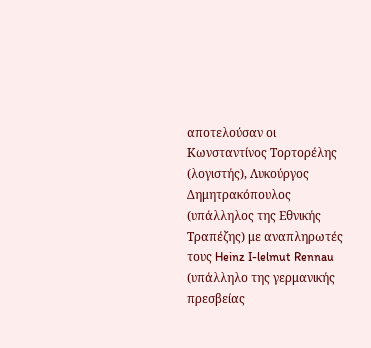αποτελούσαν οι Κωνσταντίνος Τορτορέλης (λογιστής), Λυκούργος Δημητρακόπουλος (υπάλληλος της Εθνικής Τραπέζης) με αναπληρωτές τους Heinz I-lelmut Rennau (υπάλληλο της γερμανικής πρεσβείας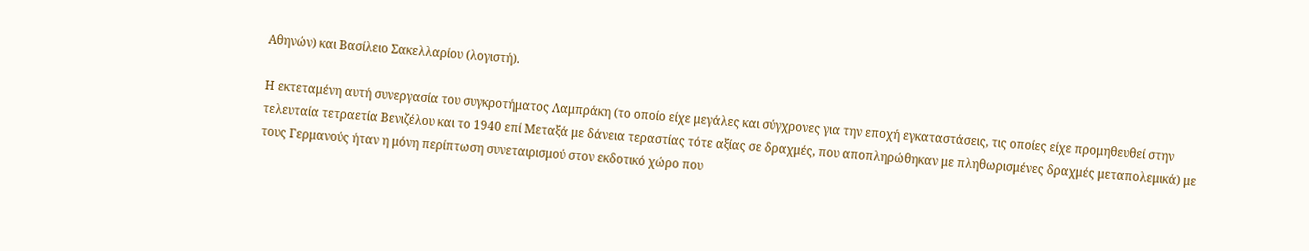Αθηνών) και Βασίλειο Σακελλαρίου (λογιστή).

Η εκτεταμένη αυτή συνεργασία του συγκροτήματος Λαμπράκη (το οποίο είχε μεγάλες και σύγχρονες για την εποχή εγκαταστάσεις, τις οποίες είχε προμηθευθεί στην τελευταία τετραετία Βενιζέλου και το 1940 επί Μεταξά με δάνεια τεραστίας τότε αξίας σε δραχμές, που αποπληρώθηκαν με πληθωρισμένες δραχμές μεταπολεμικά) με τους Γερμανούς ήταν η μόνη περίπτωση συνεταιρισμού στον εκδοτικό χώρο που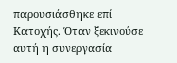παρουσιάσθηκε επί Κατοχής. Όταν ξεκινούσε αυτή η συνεργασία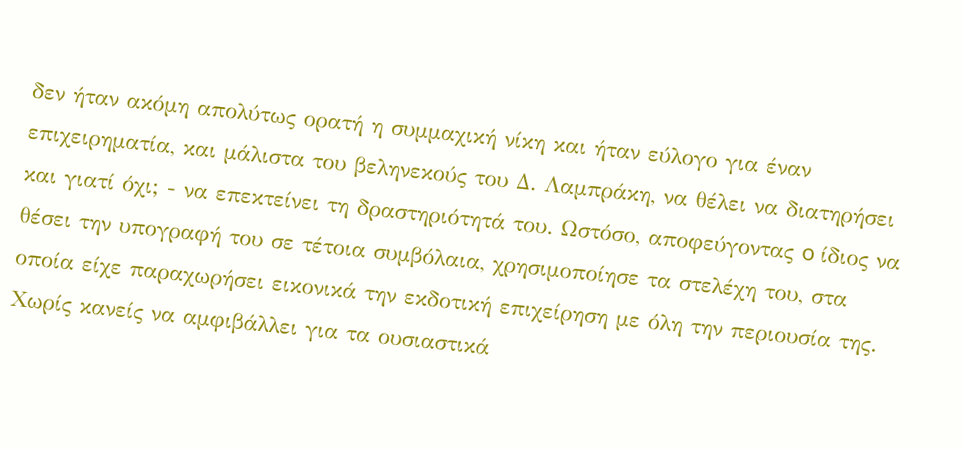δεν ήταν ακόμη απολύτως ορατή η συμμαχική νίκη και ήταν εύλογο για έναν επιχειρηματία, και μάλιστα του βεληνεκούς του Δ. Λαμπράκη, να θέλει να διατηρήσει και γιατί όχι; - να επεκτείνει τη δραστηριότητά του. Ωστόσο, αποφεύγοντας o ίδιος να θέσει την υπογραφή του σε τέτοια συμβόλαια, χρησιμοποίησε τα στελέχη του, στα οποία είχε παραχωρήσει εικονικά την εκδοτική επιχείρηση με όλη την περιουσία της. Χωρίς κανείς να αμφιβάλλει για τα ουσιαστικά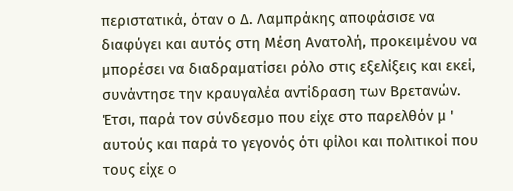περιστατικά, όταν ο Δ. Λαμπράκης αποφάσισε να διαφύγει και αυτός στη Μέση Ανατολή, προκειμένου να μπορέσει να διαδραματίσει ρόλο στις εξελίξεις και εκεί, συνάντησε την κραυγαλέα αντίδραση των Βρετανών. Έτσι, παρά τον σύνδεσμο που είχε στο παρελθόν μ ' αυτούς και παρά το γεγονός ότι φίλοι και πολιτικοί που τους είχε o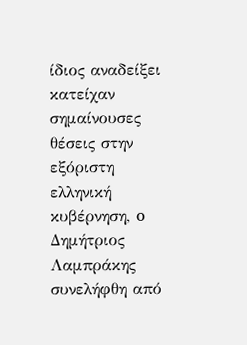ίδιος αναδείξει κατείχαν σημαίνουσες θέσεις στην εξόριστη ελληνική κυβέρνηση, o Δημήτριος Λαμπράκης συνελήφθη από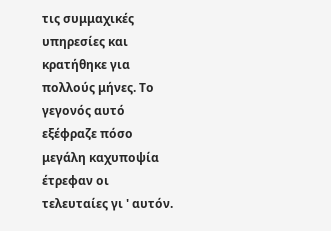τις συμμαχικές υπηρεσίες και κρατήθηκε για πολλούς μήνες. Το γεγονός αυτό εξέφραζε πόσο μεγάλη καχυποψία έτρεφαν οι τελευταίες γι ' αυτόν.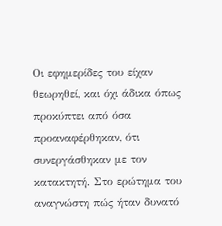Οι εφημερίδες του είχαν θεωρηθεί, και όχι άδικα όπως προκύπτει από όσα προαναφέρθηκαν, ότι συνεργάσθηκαν με τον κατακτητή. Στο ερώτημα του αναγνώστη πώς ήταν δυνατό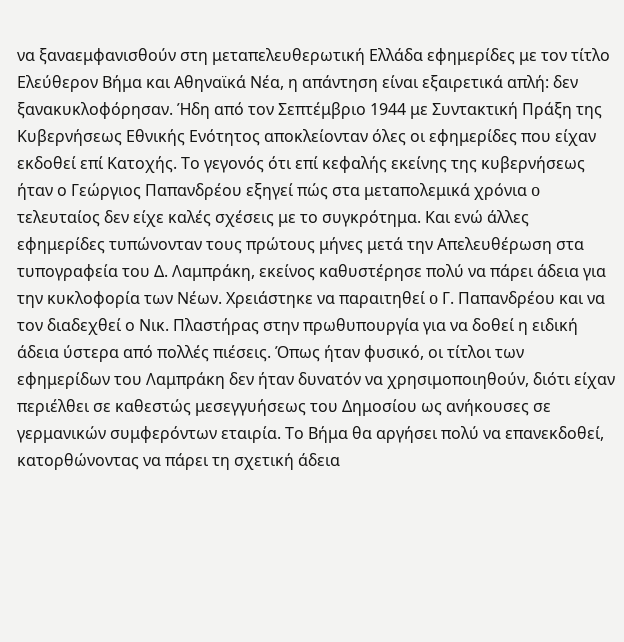να ξαναεμφανισθούν στη μεταπελευθερωτική Ελλάδα εφημερίδες με τον τίτλο Ελεύθερον Βήμα και Αθηναϊκά Νέα, η απάντηση είναι εξαιρετικά απλή: δεν ξανακυκλοφόρησαν. Ήδη από τον Σεπτέμβριο 1944 με Συντακτική Πράξη της Κυβερνήσεως Εθνικής Ενότητος αποκλείονταν όλες οι εφημερίδες που είχαν εκδοθεί επί Κατοχής. Το γεγονός ότι επί κεφαλής εκείνης της κυβερνήσεως ήταν ο Γεώργιος Παπανδρέου εξηγεί πώς στα μεταπολεμικά χρόνια o τελευταίος δεν είχε καλές σχέσεις με το συγκρότημα. Και ενώ άλλες εφημερίδες τυπώνονταν τους πρώτους μήνες μετά την Απελευθέρωση στα τυπογραφεία του Δ. Λαμπράκη, εκείνος καθυστέρησε πολύ να πάρει άδεια για την κυκλοφορία των Νέων. Χρειάστηκε να παραιτηθεί o Γ. Παπανδρέου και να τον διαδεχθεί ο Νικ. Πλαστήρας στην πρωθυπουργία για να δοθεί η ειδική άδεια ύστερα από πολλές πιέσεις. Όπως ήταν φυσικό, οι τίτλοι των εφημερίδων του Λαμπράκη δεν ήταν δυνατόν να χρησιμοποιηθούν, διότι είχαν περιέλθει σε καθεστώς μεσεγγυήσεως του Δημοσίου ως ανήκουσες σε γερμανικών συμφερόντων εταιρία. Το Βήμα θα αργήσει πολύ να επανεκδοθεί, κατορθώνοντας να πάρει τη σχετική άδεια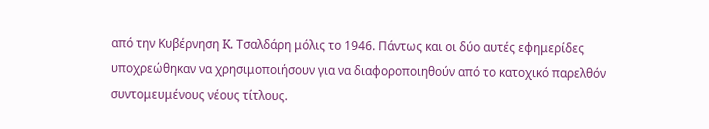από την Κυβέρνηση K. Τσαλδάρη μόλις το 1946. Πάντως και οι δύο αυτές εφημερίδες υποχρεώθηκαν να χρησιμοποιήσουν για να διαφοροποιηθούν από το κατοχικό παρελθόν συντομευμένους νέους τίτλους.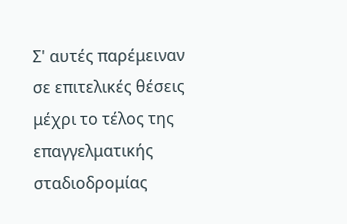Σ' αυτές παρέμειναν σε επιτελικές θέσεις μέχρι το τέλος της επαγγελματικής σταδιοδρομίας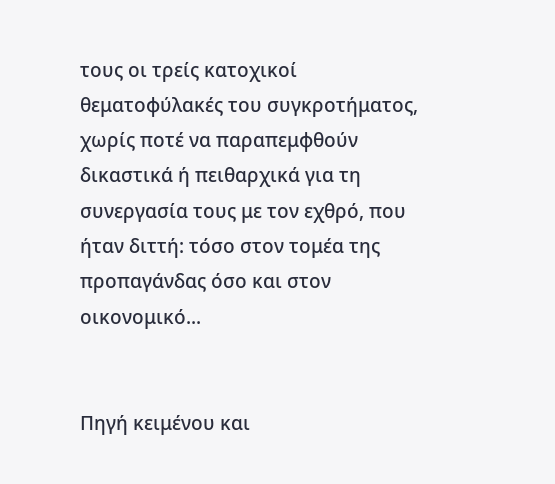τους οι τρείς κατοχικοί θεματοφύλακές του συγκροτήματος, χωρίς ποτέ να παραπεμφθούν δικαστικά ή πειθαρχικά για τη συνεργασία τους με τον εχθρό, που ήταν διττή: τόσο στον τομέα της προπαγάνδας όσο και στον οικονομικό...


Πηγή κειμένου και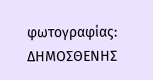φωτογραφίας: ΔΗΜΟΣΘΕΝΗΣ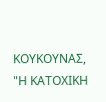ΚΟΥΚΟΥΝΑΣ, "Η ΚΑΤΟΧΙΚΗ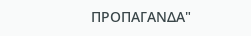ΠΡΟΠΑΓΑΝΔΑ"